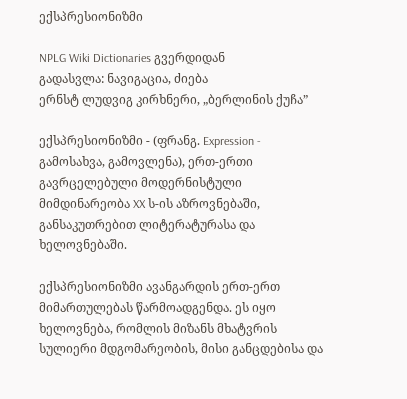ექსპრესიონიზმი

NPLG Wiki Dictionaries გვერდიდან
გადასვლა: ნავიგაცია, ძიება
ერნსტ ლუდვიგ კირხნერი, „ბერლინის ქუჩა”

ექსპრესიონიზმი - (ფრანგ. Expression - გამოსახვა, გამოვლენა), ერთ-ერთი გავრცელებული მოდერნისტული მიმდინარეობა XX ს-ის აზროვნებაში, განსაკუთრებით ლიტერატურასა და ხელოვნებაში.

ექსპრესიონიზმი ავანგარდის ერთ-ერთ მიმართულებას წარმოადგენდა. ეს იყო ხელოვნება, რომლის მიზანს მხატვრის სულიერი მდგომარეობის, მისი განცდებისა და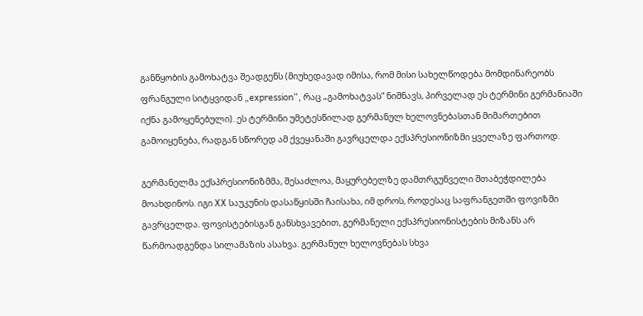განწყობის გამოხატვა შეადგენს (მიუხედავად იმისა, რომ მისი სახელწოდება მომდინარეობს ფრანგული სიტყვიდან „expression“, რაც „გამოხატვას“ ნიშნავს, პირველად ეს ტერმინი გერმანიაში იქნა გამოყენებული). ეს ტერმინი უმეტესწილად გერმანულ ხელოვნებასთან მიმართებით გამოიყენება, რადგან სწორედ ამ ქვეყანაში გავრცელდა ექსპრესიონიზმი ყველაზე ფართოდ.

გერმანელმა ექსპრესიონიზმმა, შესაძლოა, მაყურებელზე დამთრგუნველი შთაბეჭდილება მოახდინოს. იგი XX საუკუნის დასაწყისში ჩაისახა, იმ დროს, როდესაც საფრანგეთში ფოვიზმი გავრცელდა. ფოვისტებისგან განსხვავებით, გერმანელი ექსპრესიონისტების მიზანს არ წარმოადგენდა სილამაზის ასახვა. გერმანულ ხელოვნებას სხვა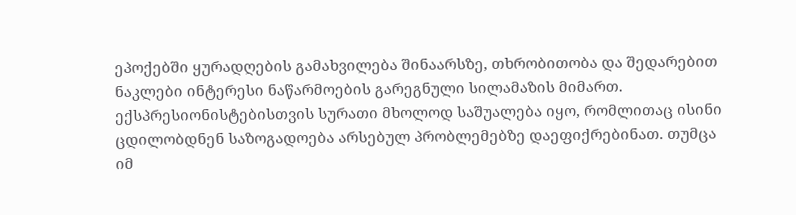ეპოქებში ყურადღების გამახვილება შინაარსზე, თხრობითობა და შედარებით ნაკლები ინტერესი ნაწარმოების გარეგნული სილამაზის მიმართ. ექსპრესიონისტებისთვის სურათი მხოლოდ საშუალება იყო, რომლითაც ისინი ცდილობდნენ საზოგადოება არსებულ პრობლემებზე დაეფიქრებინათ. თუმცა იმ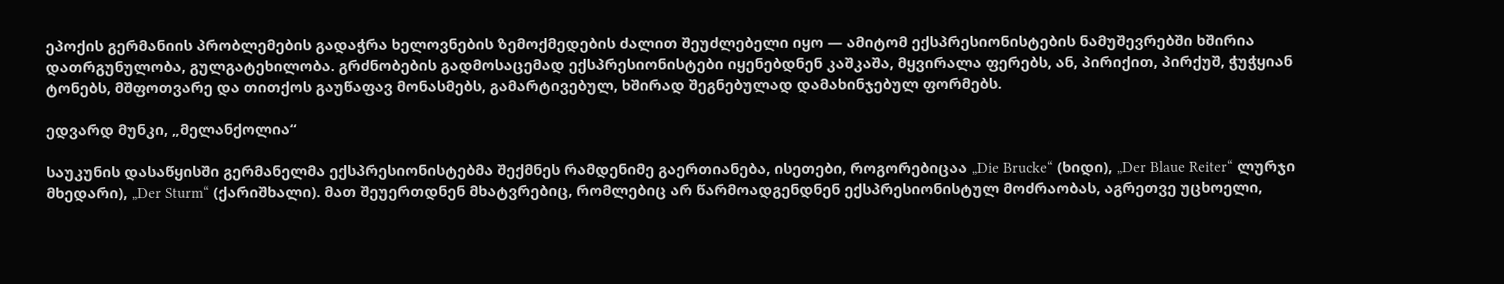ეპოქის გერმანიის პრობლემების გადაჭრა ხელოვნების ზემოქმედების ძალით შეუძლებელი იყო — ამიტომ ექსპრესიონისტების ნამუშევრებში ხშირია დათრგუნულობა, გულგატეხილობა. გრძნობების გადმოსაცემად ექსპრესიონისტები იყენებდნენ კაშკაშა, მყვირალა ფერებს, ან, პირიქით, პირქუშ, ჭუჭყიან ტონებს, მშფოთვარე და თითქოს გაუწაფავ მონასმებს, გამარტივებულ, ხშირად შეგნებულად დამახინჯებულ ფორმებს.

ედვარდ მუნკი, „მელანქოლია“

საუკუნის დასაწყისში გერმანელმა ექსპრესიონისტებმა შექმნეს რამდენიმე გაერთიანება, ისეთები, როგორებიცაა „Die Brucke“ (ხიდი), „Der Blaue Reiter“ ლურჯი მხედარი), „Der Sturm“ (ქარიშხალი). მათ შეუერთდნენ მხატვრებიც, რომლებიც არ წარმოადგენდნენ ექსპრესიონისტულ მოძრაობას, აგრეთვე უცხოელი,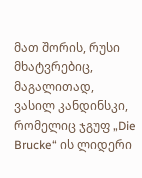მათ შორის, რუსი მხატვრებიც, მაგალითად, ვასილ კანდინსკი, რომელიც ჯგუფ „Die Brucke“ ის ლიდერი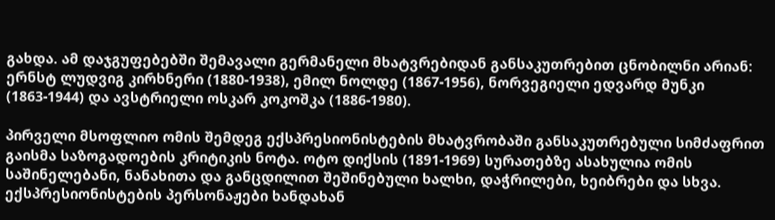გახდა. ამ დაჯგუფებებში შემავალი გერმანელი მხატვრებიდან განსაკუთრებით ცნობილნი არიან: ერნსტ ლუდვიგ კირხნერი (1880-1938), ემილ ნოლდე (1867-1956), ნორვეგიელი ედვარდ მუნკი (1863-1944) და ავსტრიელი ოსკარ კოკოშკა (1886-1980).

პირველი მსოფლიო ომის შემდეგ ექსპრესიონისტების მხატვრობაში განსაკუთრებული სიმძაფრით გაისმა საზოგადოების კრიტიკის ნოტა. ოტო დიქსის (1891-1969) სურათებზე ასახულია ომის საშინელებანი, ნანახითა და განცდილით შეშინებული ხალხი, დაჭრილები, ხეიბრები და სხვა. ექსპრესიონისტების პერსონაჟები ხანდახან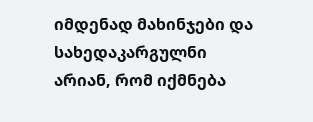იმდენად მახინჯები და სახედაკარგულნი არიან, რომ იქმნება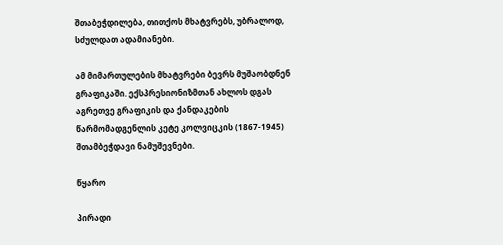შთაბეჭდილება, თითქოს მხატვრებს, უბრალოდ, სძულდათ ადამიანები.

ამ მიმართულების მხატვრები ბევრს მუშაობდნენ გრაფიკაში. ექსპრესიონიზმთან ახლოს დგას აგრეთვე გრაფიკის და ქანდაკების წარმომადგენლის კეტე კოლვიცკის (1867-1945) შთამბეჭდავი ნამუშევნები.

წყარო

პირადი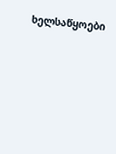ხელსაწყოები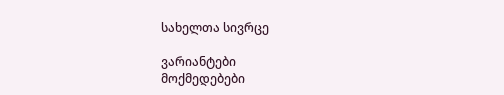სახელთა სივრცე

ვარიანტები
მოქმედებები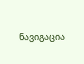ნავიგაცია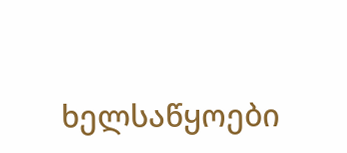ხელსაწყოები